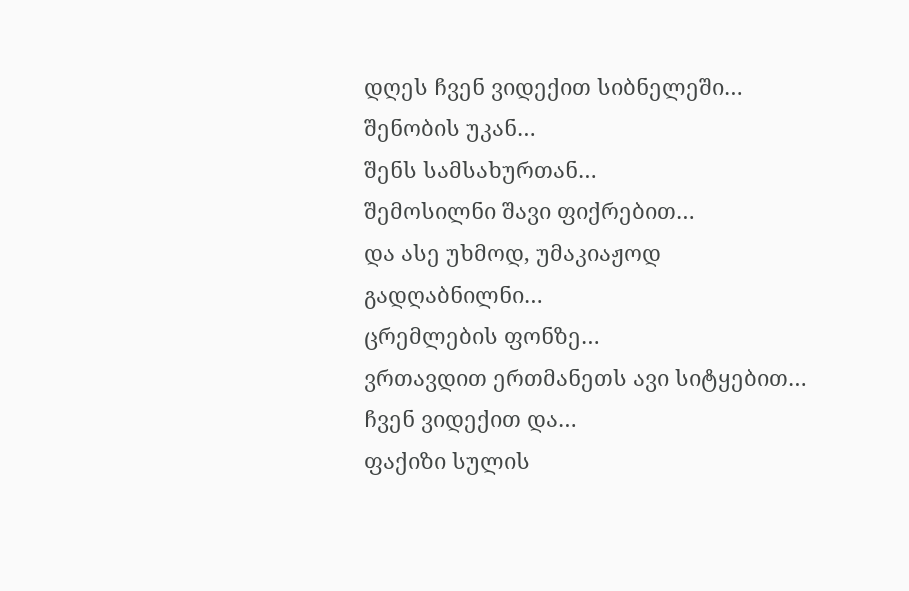დღეს ჩვენ ვიდექით სიბნელეში…
შენობის უკან…
შენს სამსახურთან…
შემოსილნი შავი ფიქრებით…
და ასე უხმოდ, უმაკიაჟოდ გადღაბნილნი…
ცრემლების ფონზე…
ვრთავდით ერთმანეთს ავი სიტყებით…
ჩვენ ვიდექით და…
ფაქიზი სულის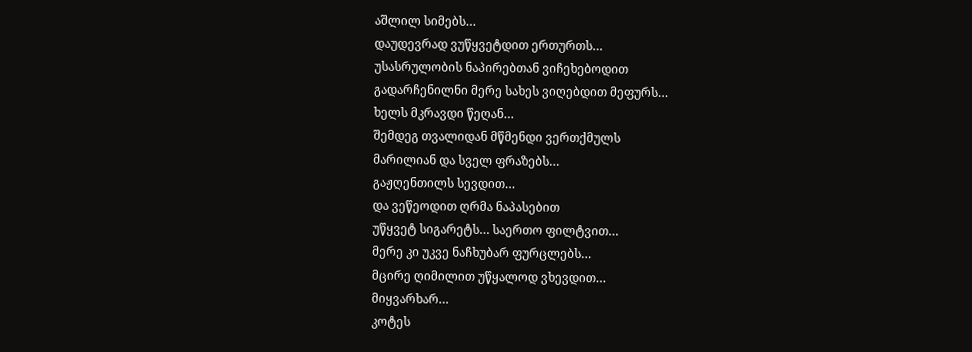აშლილ სიმებს…
დაუდევრად ვუწყვეტდით ერთურთს…
უსასრულობის ნაპირებთან ვიჩეხებოდით
გადარჩენილნი მერე სახეს ვიღებდით მეფურს…
ხელს მკრავდი წეღან…
შემდეგ თვალიდან მწმენდი ვერთქმულს
მარილიან და სველ ფრაზებს…
გაჟღენთილს სევდით…
და ვეწეოდით ღრმა ნაპასებით
უწყვეტ სიგარეტს… საერთო ფილტვით…
მერე კი უკვე ნაჩხუბარ ფურცლებს…
მცირე ღიმილით უწყალოდ ვხევდით…
მიყვარხარ…
კოტეს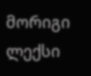მორიგი ლექსი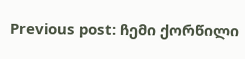Previous post: ჩემი ქორწილი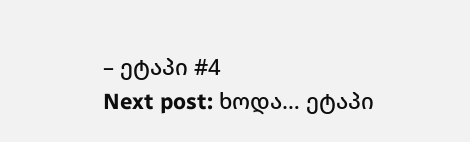– ეტაპი #4
Next post: ხოდა… ეტაპი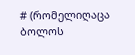# (რომელიღაცა ბოლოს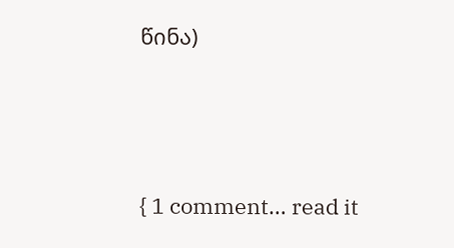წინა)






{ 1 comment… read it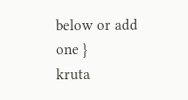below or add one }
kruta